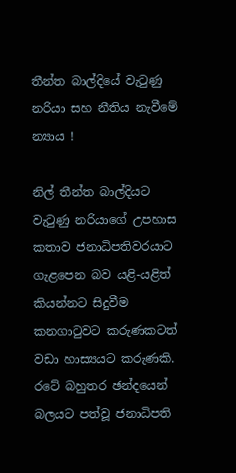තීන්ත බාල්දියේ වැටුණු නරියා සහ නීතිය නැවීමේ න්‍යාය !

නිල් තීන්ත බාල්දියට වැටුණු නරියාගේ උපහාස කතාව ජනාධිපතිවරයාට ගැළපෙන බව යළි-යළිත් කියන්නට සිදුවීම කනගාටුවට කරුණකටත් වඩා හාස්‍යයට කරුණකි. රටේ බහුතර ඡන්දයෙන් බලයට පත්වූ ජනාධිපති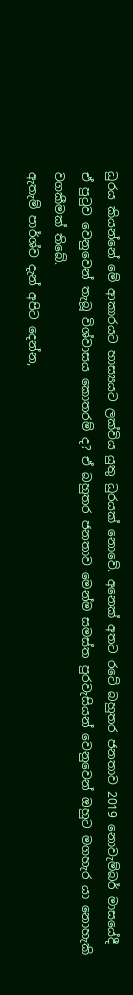ධුරය කියන්නේ මේ ආකාරයට හාස්‍යයට ලක්විය යුතු ධුරයක් නොවේ. අනෙක් අතට රටේ බහුතර ජනතාව 2019 නොවැම්බර් මාසයේදී ඒ පුටුව වෙනුවෙන් තැබූ විශ්වාසය කොතරම් ද? ඒ බහුතර ජනතාව මෙන්ම සමස්ත පුරවැසියන් වෙනුවෙන් ඔහුට මගහැර යා නොහැකි වගකීමක් තිබේ.
ඇතැම් පාර්ශ්ව දැන් අපිට දෙන්න,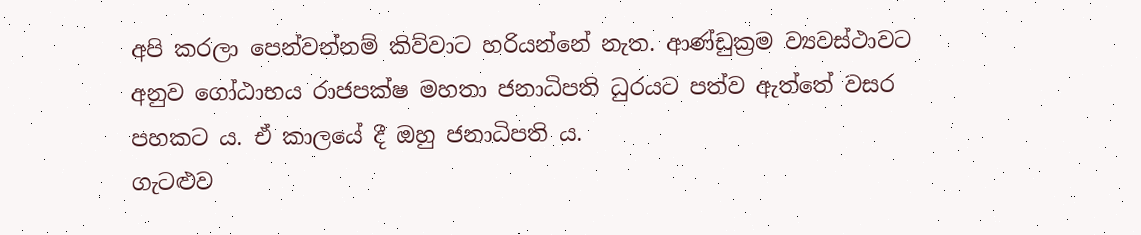අපි කරලා පෙන්වන්නම් කිව්වාට හරියන්නේ නැත. ආණ්ඩුක්‍රම ව්‍යවස්ථාවට අනුව ගෝඨාභය රාජපක්ෂ මහතා ජනාධිපති ධුරයට පත්ව ඇත්තේ වසර පහකට ය. ඒ කාලයේ දී ඔහු ජනාධිපති ය.
ගැටළුව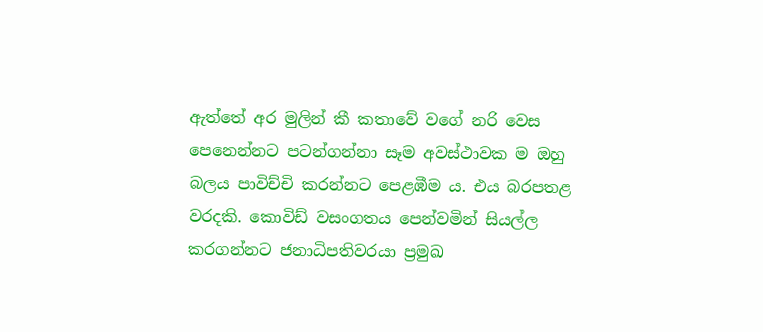ඇත්තේ අර මුලින් කී කතාවේ වගේ නරි වෙස පෙනෙන්නට පටන්ගන්නා සෑම අවස්ථාවක ම ඔහු බලය පාවිච්චි කරන්නට පෙළඹීම ය. එය බරපතළ වරදකි. කොවිඩ් වසංගතය පෙන්වමින් සියල්ල කරගන්නට ජනාධිපතිවරයා ප්‍රමුඛ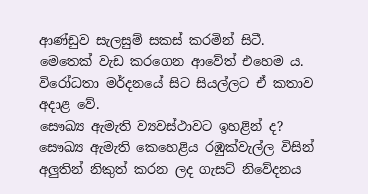ආණ්ඩුව සැලසුම් සකස් කරමින් සිටී. මෙතෙක් වැඩ කරගෙන ආවේත් එහෙම ය. විරෝධතා මර්දනයේ සිට සියල්ලට ඒ කතාව අදාළ වේ.
සෞඛ්‍ය ඇමැති ව්‍යවස්ථාවට ඉහළින් ද?
සෞඛ්‍ය ඇමැති කෙහෙළිය රඹුක්වැල්ල විසින් අලුතින් නිකුත් කරන ලද ගැසට් නිවේදනය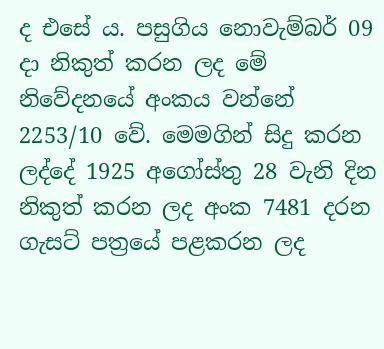ද එසේ ය. පසුගිය නොවැම්බර් 09 දා නිකුත් කරන ලද මේ නිවේදනයේ අංකය වන්නේ 2253/10 වේ. මෙමගින් සිදු කරන ලද්දේ 1925 අගෝස්තු 28 වැනි දින නිකුත් කරන ලද අංක 7481 දරන ගැසට් පත්‍රයේ පළකරන ලද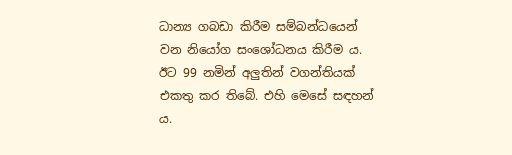ධාන්‍ය ගබඩා කිරීම සම්බන්ධයෙන් වන නියෝග සංශෝධනය කිරීම ය. ඊට 99 නමින් අලුතින් වගන්තියක් එකතු කර තිබේ. එහි මෙසේ සඳහන් ය.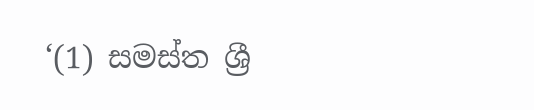‘(1) සමස්ත ශ්‍රී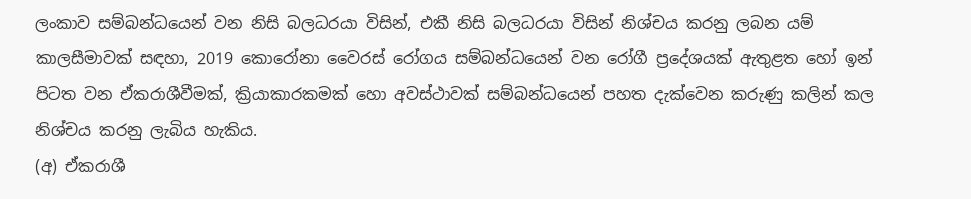ලංකාව සම්බන්ධයෙන් වන නිසි බලධරයා විසින්, එකී නිසි බලධරයා විසින් නිශ්චය කරනු ලබන යම් කාලසීමාවක් සඳහා, 2019 කොරෝනා වෛරස් රෝගය සම්බන්ධයෙන් වන රෝගී ප්‍රදේශයක් ඇතුළත හෝ ඉන් පිටත වන ඒකරාශීවීමක්, ක්‍රියාකාරකමක් හො අවස්ථාවක් සම්බන්ධයෙන් පහත දැක්වෙන කරුණු කලින් කල නිශ්චය කරනු ලැබිය හැකිය.
(අ) ඒකරාශී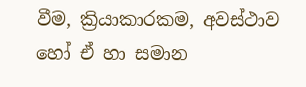වීම, ක්‍රියාකාරකම, අවස්ථාව හෝ ඒ හා සමාන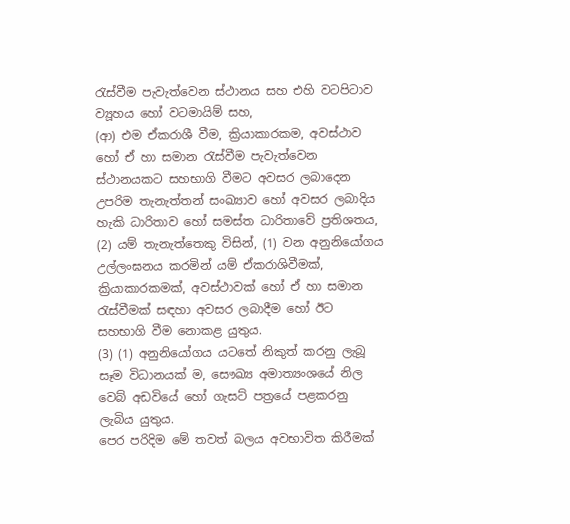රැස්වීම පැවැත්වෙන ස්ථානය සහ එහි වටපිටාව ව්‍යූහය හෝ වටමායිම් සහ,
(ආ) එම ඒකරාශී වීම, ක්‍රියාකාරකම, අවස්ථාව හෝ ඒ හා සමාන රැස්වීම පැවැත්වෙන ස්ථානයකට සහභාගි වීමට අවසර ලබාදෙන උපරිම තැනැත්තන් සංඛ්‍යාව හෝ අවසර ලබාදිය හැකි ධාරිතාව හෝ සමස්ත ධාරිතාවේ ප්‍රතිශතය,
(2) යම් තැනැත්තෙකු විසින්, (1) වන අනුනියෝගය උල්ලංඝනය කරමින් යම් ඒකරාශිවීමක්, ක්‍රියාකාරකමක්, අවස්ථාවක් හෝ ඒ හා සමාන රැස්වීමක් සඳහා අවසර ලබාදීම හෝ ඊට සහභාගි වීම නොකළ යුතුය.
(3) (1) අනුනියෝගය යටතේ නිකුත් කරනු ලැබූ සෑම විධානයක් ම, සෞඛ්‍ය අමාත්‍යංශයේ නිල වෙබ් අඩවියේ හෝ ගැසට් පත්‍රයේ පළකරනු ලැබිය යුතුය.
පෙර පරිදිම මේ තවත් බලය අවභාවිත කිරීමක්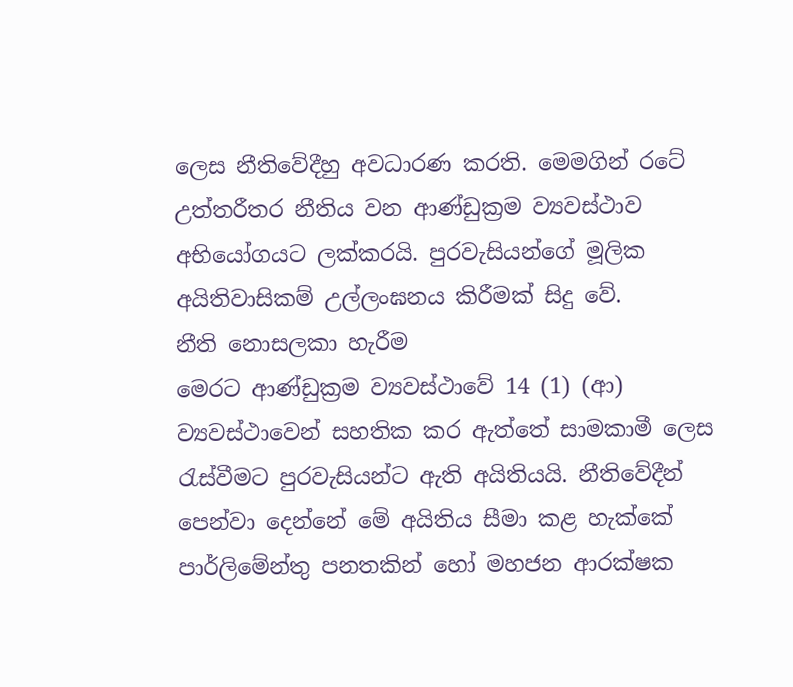ලෙස නීතිවේදීහු අවධාරණ කරති. මෙමගින් රටේ උත්තරීතර නීතිය වන ආණ්ඩුක්‍රම ව්‍යවස්ථාව අභියෝගයට ලක්කරයි. පුරවැසියන්ගේ මූලික අයිතිවාසිකම් උල්ලංඝනය කිරීමක් සිදු වේ.
නීති නොසලකා හැරීම
මෙරට ආණ්ඩුක්‍රම ව්‍යවස්ථාවේ 14 (1) (ආ) ව්‍යවස්ථාවෙන් සහතික කර ඇත්තේ සාමකාමී ලෙස රැස්වීමට පුරවැසියන්ට ඇති අයිතියයි. නීතිවේදීන් පෙන්වා‌ දෙන්නේ මේ අයිතිය සීමා කළ හැක්කේ පාර්ලිමේන්තු පනතකින් හෝ මහජන ආරක්ෂක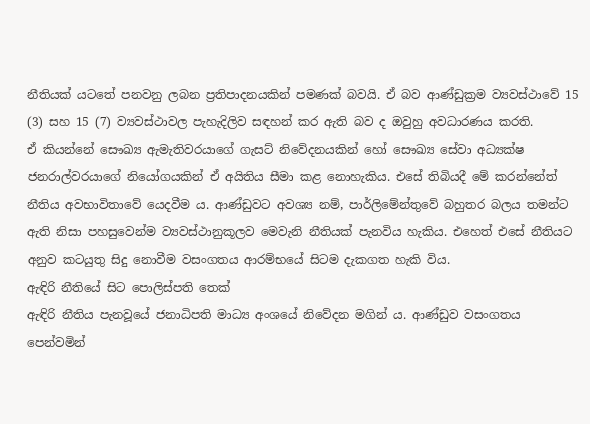නීතියක් යටතේ පනවනු ලබන ප්‍රතිපාදනයකින් පමණක් බවයි. ඒ බව ආණ්ඩුක්‍රම ව්‍යවස්ථාවේ 15 (3) සහ 15 (7) ව්‍යවස්ථාවල පැහැදිලිව සඳහන් කර ඇති බව ද ඔවුහු අවධාරණය කරති.
ඒ කියන්නේ සෞඛ්‍ය ඇමැතිවරයාගේ ගැසට් නිවේදනයකින් හෝ සෞඛ්‍ය සේවා අධ්‍යක්ෂ ජනරාල්වරයාගේ නියෝගයකින් ඒ අයිතිය සීමා කළ නොහැකිය. එසේ තිබියදී මේ කරන්නේත් නීතිය අවභාවිතාවේ යෙදවීම ය. ආණ්ඩුවට අවශ්‍ය නම්, පාර්ලිමේන්තුවේ බහුතර බලය තමන්ට ඇති නිසා පහසුවෙන්ම ව්‍යවස්ථානුකූලව මෙවැනි නීතියක් පැනවිය හැකිය. එහෙත් එසේ නීතියට අනුව කටයුතු සිදු නොවීම වසංගතය ආරම්භයේ සිටම දැකගත හැකි විය.
ඇඳිරි නීතියේ සිට පොලිස්පති තෙක්
ඇඳිරි නීතිය පැනවූයේ ජනාධිපති මාධ්‍ය අංශයේ නිවේදන මගින් ය. ආණ්ඩුව වසංගතය පෙන්වමින්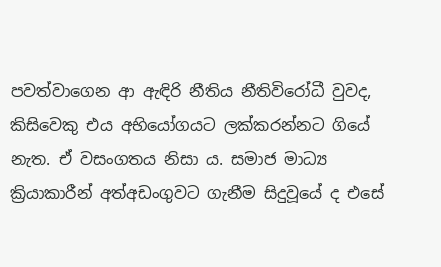පවත්වාගෙන ආ ඇඳිරි නීතිය නීතිවිරෝධී වුවද, කිසිවෙකු එය අභියෝගයට ලක්කරන්නට ගියේ නැත. ඒ වසංගතය නිසා ය. සමාජ මාධ්‍ය ක්‍රියාකාරීන් අත්අඩංගුවට ගැනීම සිදුවූයේ ද එසේ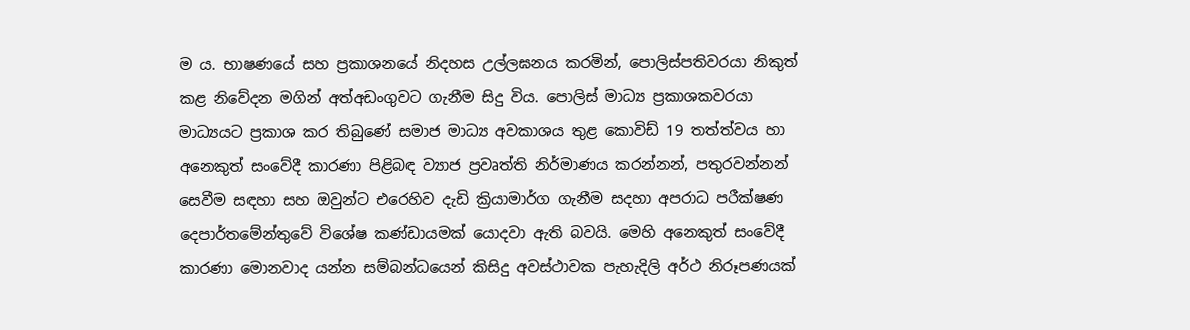ම ය. භාෂණයේ සහ ප්‍රකාශනයේ නිදහස උල්ලඝනය කරමින්, පොලිස්පතිවරයා නිකුත් කළ නිවේදන මගින් අත්අඩංගුවට ගැනීම සිදු විය. පොලිස් මාධ්‍ය ප්‍රකාශකවරයා මාධ්‍යයට ප්‍රකාශ කර තිබුණේ සමාජ මාධ්‍ය අවකාශය තුළ කොවිඩ් 19 තත්ත්වය හා අනෙකුත් සංවේදී කාරණා පිළිබඳ ව්‍යාජ ප්‍රවෘත්ති නිර්මාණය කරන්නන්, පතුරවන්නන් සෙවීම සඳහා සහ ඔවුන්ට එරෙහිව දැඩි ක්‍රියාමාර්ග ගැනීම සදහා අපරාධ පරීක්ෂණ දෙපාර්තමේන්තුවේ විශේෂ කණ්ඩායමක් යොදවා ඇති බවයි. මෙහි අනෙකුත් සංවේදී කාරණා මොනවාද යන්න සම්බන්ධයෙන් කිසිදු අවස්ථාවක පැහැදිලි අර්ථ නිරූපණයක්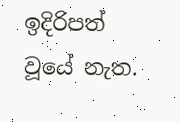ඉදිරිපත් වූයේ නැත.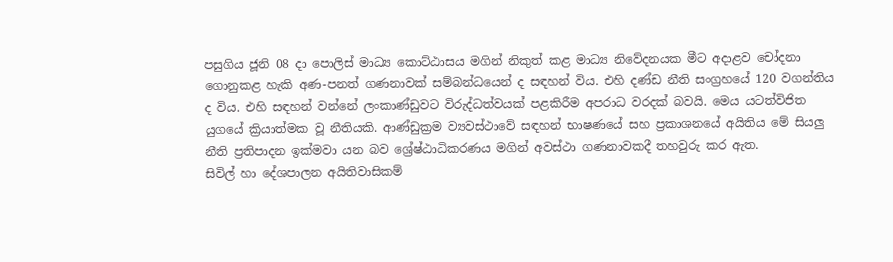පසුගිය ජූනි 08 දා පොලිස් මාධ්‍ය කොට්ඨාසය මගින් නිකුත් කළ මාධ්‍ය නිවේදනයක මීට අදාළව චෝදනා ගොනුකළ හැකි අණ-පනත් ගණනාවක් සම්බන්ධයෙන් ද සඳහන් විය. එහි දණ්ඩ නීති සංග්‍රහයේ 120 වගන්තිය ද විය. එහි සඳහන් වන්නේ ලංකාණ්ඩුවට විරුද්ධත්වයක් පළකිරීම අපරාධ වරදක් බවයි. මෙය යටත්විජිත යුගයේ ක්‍රියාත්මක වූ නීතියකි. ආණ්ඩුක්‍රම ව්‍යවස්ථාවේ සඳහන් භාෂණයේ සහ ප්‍රකාශනයේ අයිතිය මේ සියලු නීති ප්‍රතිපාදන ඉක්මවා යන බව ශ්‍රේෂ්ඨාධිකරණය මගින් අවස්ථා ගණනාවකදී තහවුරු කර ඇත.
සිවිල් හා දේශපාලන අයිතිවාසිකම්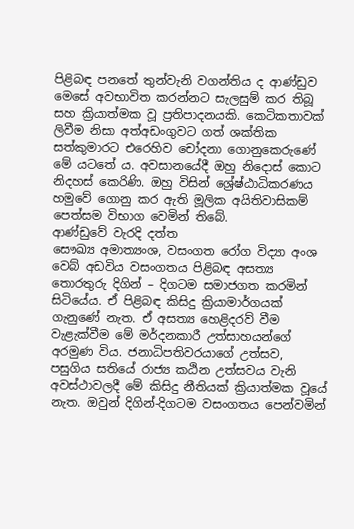පිළිබඳ පනතේ තුන්වැනි වගන්තිය ද ආණ්ඩුව මෙසේ අවභාවිත කරන්නට සැලසුම් කර තිබූ සහ ක්‍රියාත්මක වූ ප්‍රතිපාදනයකි. කෙටිකතාවක් ලිවීම නිසා අත්අඩංගුවට ගත් ශක්තික සත්කුමාරට එරෙහිව චෝදනා ගොනුකෙරුණේ මේ යටතේ ය. අවසානයේදී ඔහු නිදොස් කොට නිදහස් කෙරිණි. ඔහු විසින් ශ්‍රේෂ්ඨාධිකරණය හමුවේ ගොනු කර ඇති මූලික අයිතිවාසිකම් පෙත්සම විභාග වෙමින් තිබේ.
ආණ්ඩුවේ වැරදි දත්ත
සෞඛ්‍ය අමාත්‍යංශ, වසංගත රෝග විද්‍යා අංශ වෙබ් අඩවිය වසංගතය පිළිබඳ අසත්‍ය තොරතුරු දිගින් – දිගටම සමාජගත කරමින් සිටියේය. ඒ පිළිබඳ කිසිදු ක්‍රියාමාර්ගයක් ගැනුණේ නැත. ඒ අසත්‍ය හෙළිදරව් වීම වැළැක්වීම මේ මර්දනකාරී උත්සාහයන්ගේ අරමුණ විය. ජනාධිපතිවරයාගේ උත්සව, පසුගිය සතියේ රාජ්‍ය කඨින උත්සවය වැනි අවස්ථාවලදී මේ කිසිදු නීතියක් ක්‍රියාත්මක වූයේ නැත. ඔවුන් දිගින්-දිගටම වසංගතය පෙන්වමින්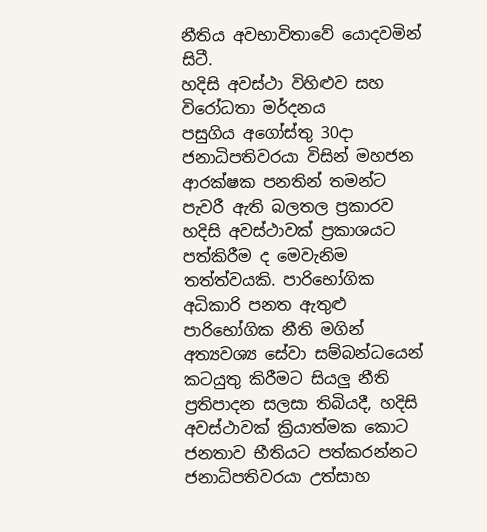නීතිය අවභාවිතාවේ යොදවමින් සිටී.
හදිසි අවස්ථා විහිළුව සහ විරෝධතා මර්දනය
පසුගිය අගෝස්තු 30දා ජනාධිපතිවරයා විසින් මහජන ආරක්ෂක පනතින් තමන්ට පැවරී ඇති බලතල ප්‍රකාරව හදිසි අවස්ථාවක් ප්‍රකාශයට පත්කිරීම ද මෙවැනිම තත්ත්වයකි. පාරිභෝගික අධිකාරි පනත ඇතුළු පාරිභෝගික නීති මගින් අත්‍යවශ්‍ය සේවා සම්බන්ධයෙන් කටයුතු කිරීමට සියලු නීති ප්‍රතිපාදන සලසා තිබියදී, හදිසි අවස්ථාවක් ක්‍රියාත්මක කොට ජනතාව භීතියට පත්කරන්නට ජනාධිපතිවරයා උත්සාහ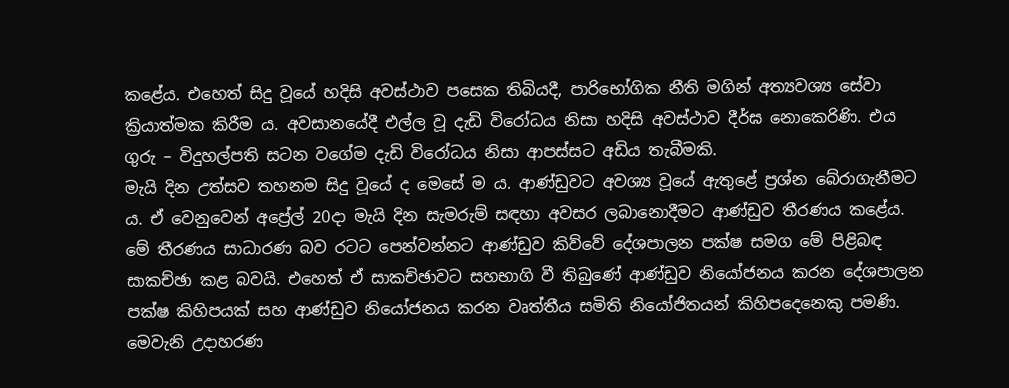කළේය. එහෙත් සිදු වූයේ හදිසි අවස්ථාව පසෙක තිබියදී, පාරිභෝගික නීති මගින් අත්‍යවශ්‍ය සේවා ක්‍රියාත්මක කිරීම ය. අවසානයේදී එල්ල වූ දැඩි විරෝධය නිසා හදිසි අවස්ථාව දීර්ඝ නොකෙරිණි. එය ගුරු – විදුහල්පති සටන වගේම දැඩි විරෝධය නිසා ආපස්සට අඩිය තැබීමකි.
මැයි දින උත්සව තහනම සිදු වූයේ ද මෙසේ ම ය. ආණ්ඩුවට අවශ්‍ය වූයේ ඇතුළේ ප්‍රශ්න බේරාගැනීමට ය. ඒ වෙනුවෙන් අප්‍රේල් 20දා මැයි දින සැමරුම් සඳහා අවසර ලබානොදීමට ආණ්ඩුව තීරණය කළේය. මේ තීරණය සාධාරණ බව රටට පෙන්වන්නට ආණ්ඩුව කිව්වේ දේශපාලන පක්ෂ සමග මේ පිළිබඳ සාකච්ඡා කළ බවයි. එහෙත් ඒ සාකච්ඡාවට සහභාගි වී තිබුණේ ආණ්ඩුව නියෝජනය කරන දේශපාලන පක්ෂ කිහිපයක් සහ ආණ්ඩුව නියෝජනය කරන වෘත්තීය සමිති නියෝජිතයන් කිහිපදෙනෙකු පමණි.
මෙවැනි උදාහරණ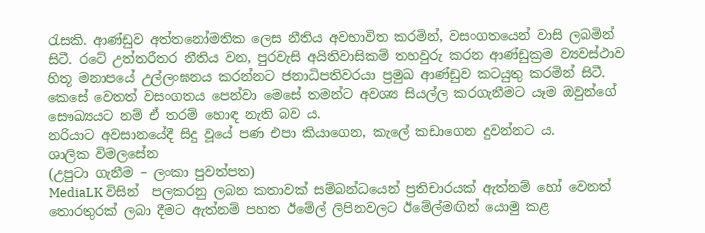රැසකි. ආණ්ඩුව අත්තනෝමතික ලෙස නීතිය අවභාවිත කරමින්, වසංගතයෙන් වාසි ලබමින් සිටී. රටේ උත්තරීතර නීතිය වන, පුරවැසි අයිතිවාසිකම් තහවුරු කරන ආණ්ඩුක්‍රම ව්‍යවස්ථාව හිතූ මනාපයේ උල්ලංඝනය කරන්නට ජනාධිපතිවරයා ප්‍රමුඛ ආණ්ඩුව කටයුතු කරමින් සිටී. කෙසේ වෙතත් වසංගතය පෙන්වා මෙසේ තමන්ට අවශ්‍ය සියල්ල කරගැනීමට යෑම ඔවුන්ගේ සෞඛ්‍යයට නම් ඒ තරම් හොඳ නැති බව ය.
නරියාට අවසානයේදී සිදු වූයේ පණ එපා කියාගෙන, කැලේ කඩාගෙන දුවන්නට ය.
ශාලික විමලසේන
(උපුටා ගැනීම – ලංකා පුවත්පත)
MediaLK විසින්  පලකරනු ලබන කතාවක් සම්බන්ධයෙන් ප්‍රතිචාරයක් ඇත්නම් හෝ වෙනත් තොරතුරක් ලබා දීමට ඇත්නම් පහත ඊමේල් ලිපිනවලට ඊමේල්මඟින් යොමු කළ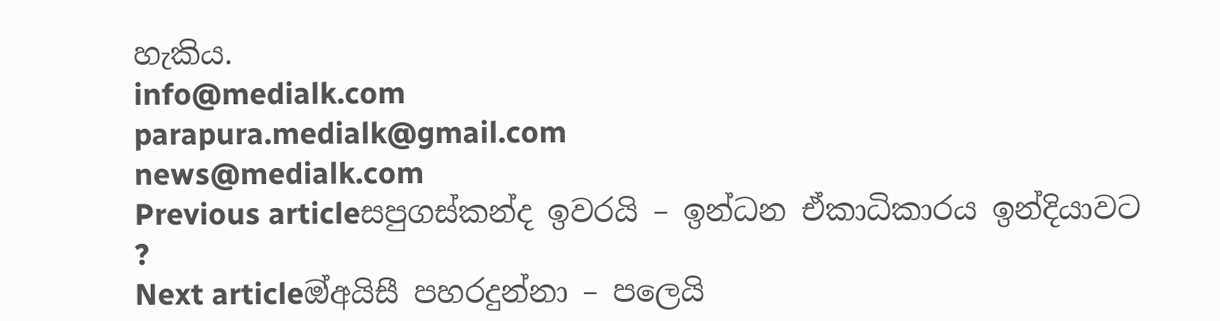හැකිය.
info@medialk.com
parapura.medialk@gmail.com
news@medialk.com
Previous articleසපුගස්කන්ද ඉවරයි – ඉන්ධන ඒකාධිකාරය ඉන්දියාවට ?
Next articleඔ්අයිසී පහරදුන්නා – පලෙයි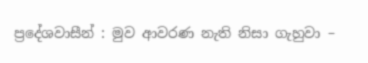ප්‍රදේශවාසීන් : මුව ආවරණ නැති නිසා ගැහුවා –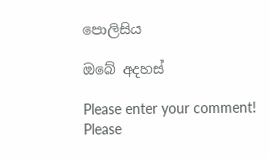පොලිසිය

ඔබේ අදහස්

Please enter your comment!
Please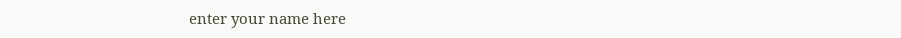enter your name here